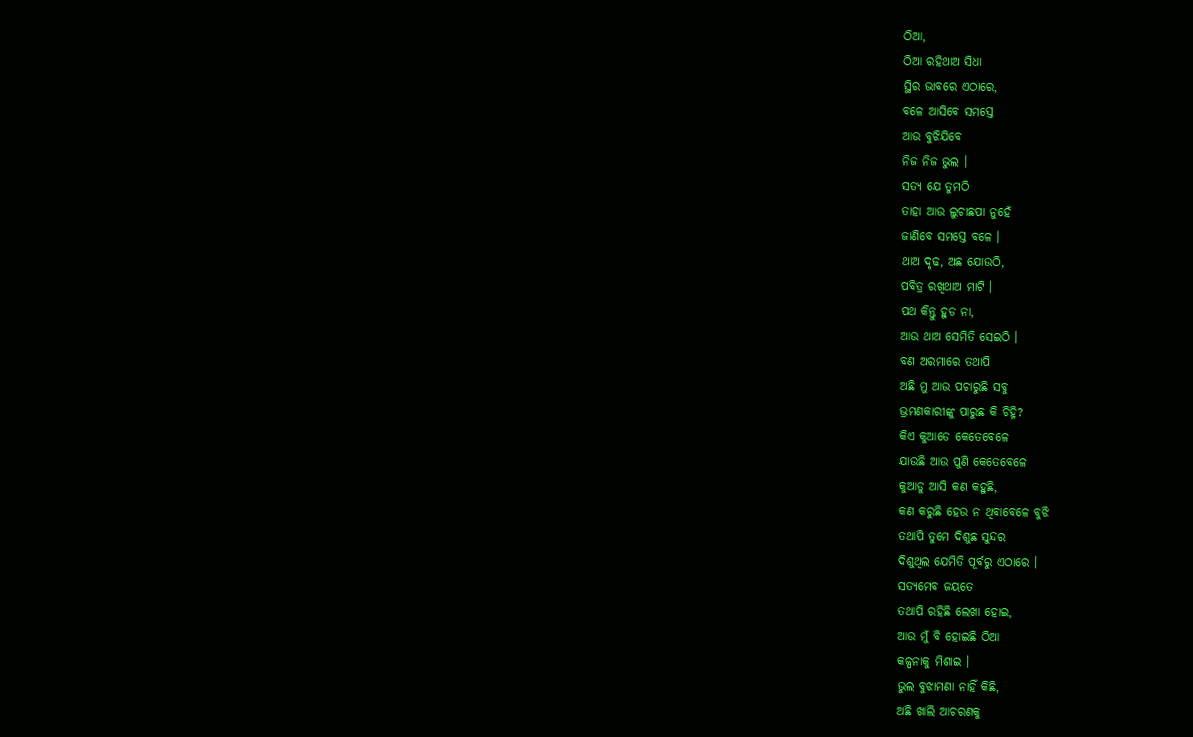ଠିଆ,
ଠିଆ ରହିଥାଅ ସିଧା
ସ୍ଥିର ଭାବରେ ଏଠାରେ,
ବଳେ ଆସିବେ ସମସ୍ତେ
ଆଉ ବୁଝିଯିବେ
ନିଜ ନିଜ ଭୁଲ ।
ସତ୍ୟ ଯେ ତୁମଠି
ତାହା ଆଉ ଲୁଚାଛପା ନୁହେଁ
ଜାଣିବେ ସମସ୍ତେ ବଳେ ।
ଥାଅ ଦୃଢ, ଅଛ ଯୋଉଠି,
ପବିତ୍ର ରଖିଥାଅ ମାଟି ।
ପଥ କିନ୍ତୁ ହୁଡ ନା,
ଆଉ ଥାଅ ସେମିତି ସେଇଠି ।
ବଣ ଅରମାରେ ତଥାପି
ଅଛି ମୁ ଆଉ ପଚାରୁଛି ସବୁ
ଭ୍ରମଣକାରୀଙ୍କୁ ପାରୁଛ କି ଚିହ୍ନି?
କିଏ କୁଆଡେ କେତେବେଳେ
ଯାଉଛି ଆଉ ପୁଣି କେତେବେଳେ
କୁଆଡୁ ଆସି କଣ କହୁଛି,
କଣ କରୁଛି ହେଉ ନ ଥିବାବେଳେ ବୁଝି
ତଥାପି ତୁମେ ଦିଶୁଛ ସୁନ୍ଦର
ଦିଶୁଥିଲ ଯେମିତି ପୂର୍ବରୁ ଏଠାରେ ।
ସତ୍ୟମେବ ଜୟତେ
ତଥାପି ରହିଛି ଲେଖା ହୋଇ,
ଆଉ ମୁଁ ବି ହୋଇଛି ଠିଆ
କଳ୍ପନାକୁ ମିଶାଇ ।
ଭୁଲ ବୁଝାମଣା ନାହିଁ କିଛି,
ଅଛି ଖାଲି ଆଚରଣକୁ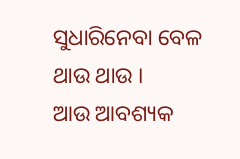ସୁଧାରିନେବା ବେଳ ଥାଉ ଥାଉ ।
ଆଉ ଆବଶ୍ୟକ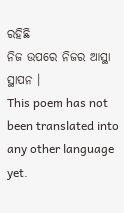ରହିଛି
ନିଜ ଉପରେ ନିଜର ଆସ୍ଥା ସ୍ଥାପନ ।
This poem has not been translated into any other language yet.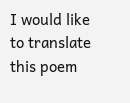I would like to translate this poem